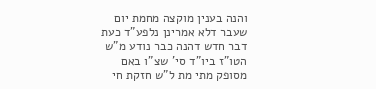והנה בענין מוקצה מחמת יום שעבר דלא אמרינן נלפע"ד כעת דבר חדש דהנה כבר נודע מ"ש הטו"ז ביו"ד סי' שצ"ו באם מסופק מתי מת ל"ש חזקת חי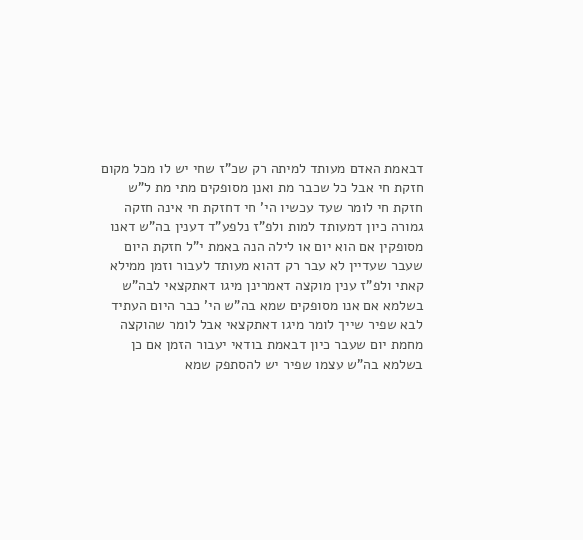דבאמת האדם מעותד למיתה רק שכ"ז שחי יש לו מכל מקום חזקת חי אבל כל שכבר מת ואנן מסופקים מתי מת ל"ש חזקת חי לומר שעד עכשיו הי' חי דחזקת חי אינה חזקה גמורה כיון דמעותד למות ולפ"ז נלפע"ד דענין בה"ש דאנו מסופקין אם הוא יום או לילה הנה באמת י"ל חזקת היום שעבר שעדיין לא עבר רק דהוא מעותד לעבור וזמן ממילא קאתי ולפ"ז ענין מוקצה דאמרינן מיגו דאתקצאי לבה"ש בשלמא אם אנו מסופקים שמא בה"ש הי' כבר היום העתיד לבא שפיר שייך לומר מיגו דאתקצאי אבל לומר שהוקצה מחמת יום שעבר כיון דבאמת בודאי יעבור הזמן אם כן בשלמא בה"ש עצמו שפיר יש להסתפק שמא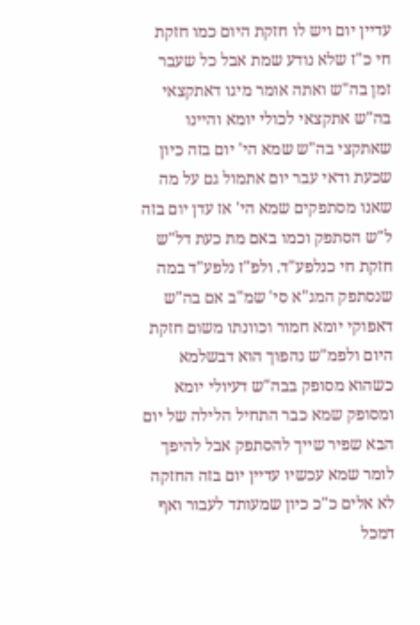עדיין יום ויש לו חזקת היום כמו חזקת חי כ"ז שלא נודע שמת אבל כל שעבר זמן בה"ש ואתה אומר מיגו דאתקצאי בה"ש אתקצאי לכולי יומא והיינו שאתקצי בה"ש שמא הי' יום בזה כיון שכעת ודאי עבר יום אתמול גם על מה שאנו מסתפקים שמא הי' אז עדן יום בזה ל"ש הסתפק וכמו באם מת כעת דל"ש חזקת חי כנלפע"ד. ולפ"ז נלפע"ד במה שנסתפק המג"א סי' שמ"ב אם בה"ש דאפוקי יומא חמור וכוונתו משום חזקת היום ולפמ"ש נהפוך הוא דבשלמא כשהוא מסופק בבה"ש דעיולי יומא ומסופק שמא כבר התחיל הלילה של יום הבא שפיר שייך להסתפק אבל להיפך לומר שמא עכשיו עדיין יום בזה החזקה לא אלים כ"כ כיון שמעותד לעבור ואף דמכל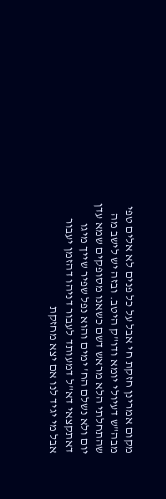מקום אמרינן חזקת חי אבל על כל פנים לא אלים טפי מבה"ש דעיולי יומא ודו"ק היטב. ובזה יש לישב מה שהתחלתי הלא מראש דשם כשאנו מסופקים שמא עדן יום ולא נשלם הח' ימים והוא נפל שפיר שייך מיגו דאתקצאי דא"ל דמעותד לעבור דניהו דהזמן יעבור אבל מי יגיד לנו אם יצא מחזקת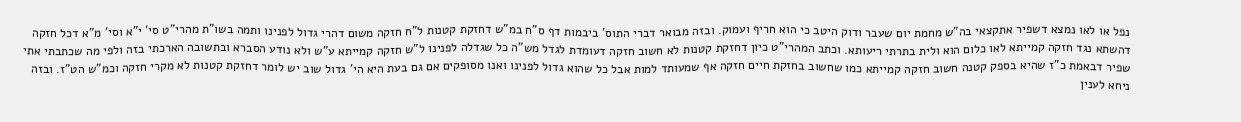נפל או לאו נמצא דשפיר אתקצאי בה"ש מחמת יום שעבר ודוק היטב כי הוא חריף ועמוק. ובזה מבואר דברי התוס' ביבמות דף ס"ח במ"ש דחזקת קטנות ל"ח חזקה משום דהרי גדול לפנינו ותמה בשו"ת מהרי"ט סי' י"א וסי' מ"א דכל חזקה דהשתא נגד חזקה קמייתא לאו כלום הוא ולית בתרתי ריעותא. וכתב המהרי"ט כיון דחזקת קטנות לא חשוב חזקה דעומדת לגדל מש"ה כל שגדלה לפנינו ל"ש חזקה קמייתא ע"ש ולא נודע הסברא ובתשובה הארכתי בזה ולפי מה שכתבתי אתי שפיר דבאמת כ"ז שהיא בספק קטנה חשוב חזקה קמייתא כמו שחשוב בחזקת חיים חזקה אף שמעותד למות אבל כל שהוא גדול לפנינו ואנו מסופקים אם גם בעת היא הי' גדול שוב יש לומר דחזקת קטנות לא מקרי חזקה וכמ"ש הט"ז. ובזה ניחא לענין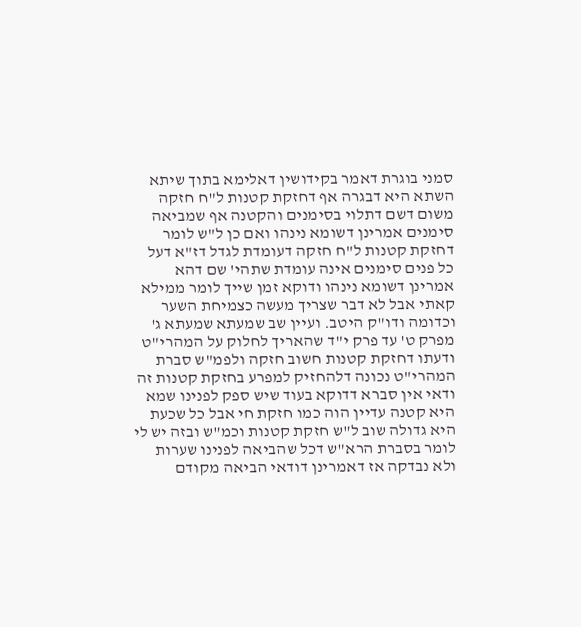סמני בוגרת דאמר בקידושין דאלימא בתוך שיתא השתא היא דבגרה אף דחזקת קטנות ל"ח חזקה משום דשם דתלוי בסימנים והקטנה אף שמביאה סימנים אמרינן דשומא נינהו ואם כן ל"ש לומר דחזקת קטנות ל"ח חזקה דעומדת לגדל דז"א דעל כל פנים סימנים אינה עומדת שתהי' שם דהא אמרינן דשומא נינהו ודוקא זמן שייך לומר ממילא קאתי אבל לא דבר שצריך מעשה כצמיחת השער וכדומה ודו"ק היטב. ועיין שב שמעתא שמעתא ג' מפרק ט' עד פרק י"ד שהאריך לחלוק על המהרי"ט ודעתו דחזקת קטנות חשוב חזקה ולפמ"ש סברת המהרי"ט נכונה דלהחזיק למפרע בחזקת קטנות זה ודאי אין סברא דדוקא בעוד שיש ספק לפנינו שמא היא קטנה עדיין הוה כמו חזקת חי אבל כל שכעת היא גדולה שוב ל"ש חזקת קטנות וכמ"ש ובזה יש לי לומר בסברת הרא"ש דכל שהביאה לפנינו שערות ולא נבדקה אז דאמרינן דודאי הביאה מקודם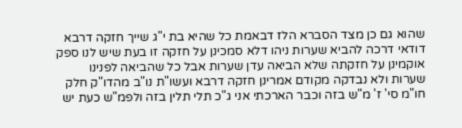שהוא גם כן מצד הסברא הלז דבאמת כל שהיא בת י"ג שייך חזקה דרבא דודאי דרכה להביא שערות ניהו דלא סמכינן על חזקה זו בעת שיש לנו ספק אוקמינן על חזקתה שלא הביאה עדן שערות אבל כל שהביאה לפנינו שערות ולא נבדקה מקודם אמרינן חזקה דרבא ועשו"ת נו"ב מהדו"ק חלק חו"מ סי' ז' מ"ש בזה וכבר הארכתי אני ג"כ תלי תלין בזה ולפמ"ש כעת יש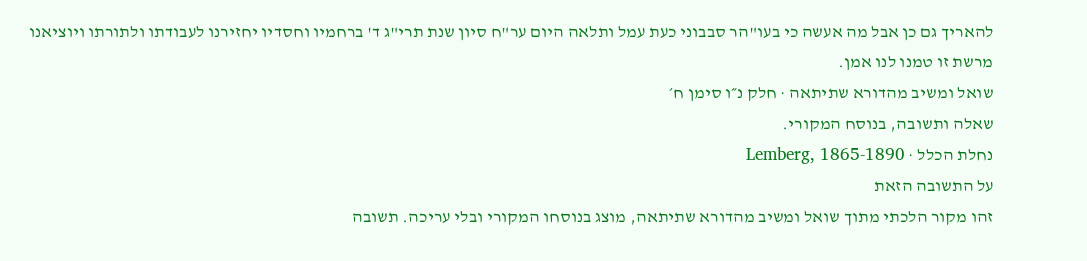להאריך גם כן אבל מה אעשה כי בעו"הר סבבוני כעת עמל ותלאה היום ער"ח סיון שנת תרי"ג ד' ברחמיו וחסדיו יחזירנו לעבודתו ולתורתו ויוציאנו מרשת זו טמנו לנו אמן.
שואל ומשיב מהדורא שתיתאה · חלק נ״ו סימן ח׳
שאלה ותשובה, בנוסח המקורי.
נחלת הכלל · Lemberg, 1865-1890
על התשובה הזאת
זהו מקור הלכתי מתוך שואל ומשיב מהדורא שתיתאה, מוצג בנוסחו המקורי ובלי עריכה. תשובה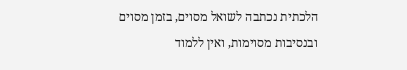הלכתית נכתבה לשואל מסוים, בזמן מסוים ובנסיבות מסוימות, ואין ללמוד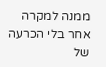ממנה למקרה אחר בלי הכרעה של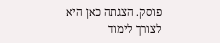פוסק. הצגתה כאן היא לצורך לימוד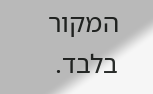המקור בלבד.